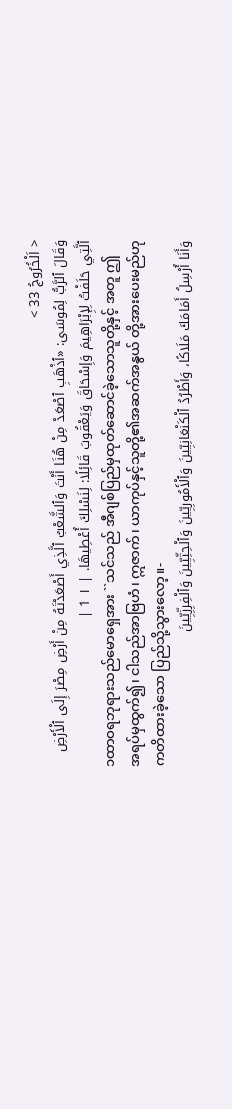< اَلْخُرُوجُ 33 >
وَقَالَ ٱلرَّبُّ لِمُوسَى: «ٱذْهَبِ ٱصْعَدْ مِنْ هُنَا أَنْتَ وَٱلشَّعْبُ ٱلَّذِي أَصْعَدْتَهُ مِنْ أَرْضِ مِصْرَ إِلَى ٱلْأَرْضِ ٱلَّتِي حَلَفْتُ لِإِبْرَاهِيمَ وَإِسْحَاقَ وَيَعْقُوبَ قَائِلًا: لِنَسْلِكَ أُعْطِيهَا. | ١ 1 |
၁ထာဝရဘုရားသည်မောရှေအား ``သင်သည် အီဂျစ်ပြည်မှထုတ်ဆောင်ခဲ့သောသူတို့နှင့် အတူ ဤအရပ်မှထွက်၍၊ ငါသည်အာဗြဟံ၊ ဣဇာက်၊ ယာကုပ်နှင့်သူတို့၏အဆက်အနွယ် တို့အားပေးမည်ဟုကတိထားခဲ့သော ပြည်သို့သွားလော့။-
وَأَنَا أُرْسِلُ أَمَامَكَ مَلَاكًا، وَأَطْرُدُ ٱلْكَنْعَانِيِّينَ وَٱلْأَمُورِيِّينَ وَٱلْحِثِّيِّينَ وَٱلْفِرِزِّيِّينَ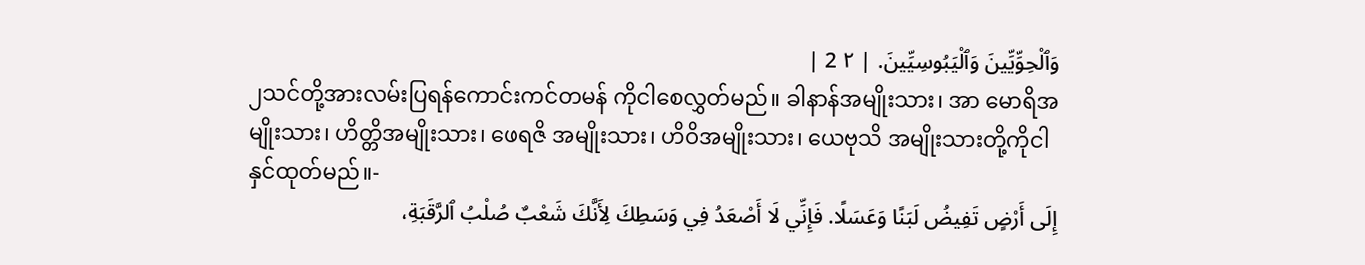وَٱلْحِوِّيِّينَ وَٱلْيَبُوسِيِّينَ. | ٢ 2 |
၂သင်တို့အားလမ်းပြရန်ကောင်းကင်တမန် ကိုငါစေလွှတ်မည်။ ခါနာန်အမျိုးသား၊ အာ မောရိအမျိုးသား၊ ဟိတ္တိအမျိုးသား၊ ဖေရဇိ အမျိုးသား၊ ဟိဝိအမျိုးသား၊ ယေဗုသိ အမျိုးသားတို့ကိုငါနှင်ထုတ်မည်။-
إِلَى أَرْضٍ تَفِيضُ لَبَنًا وَعَسَلًا. فَإِنِّي لَا أَصْعَدُ فِي وَسَطِكَ لِأَنَّكَ شَعْبٌ صُلْبُ ٱلرَّقَبَةِ،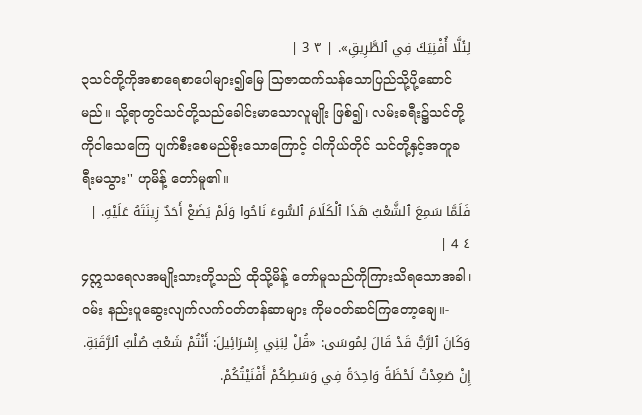لِئَلَّا أُفْنِيَكَ فِي ٱلطَّرِيقِ». | ٣ 3 |
၃သင်တို့ကိုအစာရေစာပေါများ၍မြေ သြဇာထက်သန်သောပြည်သို့ပို့ဆောင်မည်။ သို့ရာတွင်သင်တို့သည်ခေါင်းမာသောလူမျိုး ဖြစ်၍၊ လမ်းခရီး၌သင်တို့ကိုငါသေကြေ ပျက်စီးစေမည်စိုးသောကြောင့် ငါကိုယ်တိုင် သင်တို့နှင့်အတူခရီးမသွား'' ဟုမိန့် တော်မူ၏။
فَلَمَّا سَمِعَ ٱلشَّعْبُ هَذَا ٱلْكَلَامَ ٱلسُّوءَ نَاحُوا وَلَمْ يَضَعْ أَحَدٌ زِينَتَهُ عَلَيْهِ. | ٤ 4 |
၄ဣသရေလအမျိုးသားတို့သည် ထိုသို့မိန့် တော်မူသည်ကိုကြားသိရသောအခါ၊ ဝမ်း နည်းပူဆွေးလျက်လက်ဝတ်တန်ဆာများ ကိုမဝတ်ဆင်ကြတော့ချေ။-
وَكَانَ ٱلرَّبُّ قَدْ قَالَ لِمُوسَى: «قُلْ لِبَنِي إِسْرَائِيلَ: أَنْتُمْ شَعْبٌ صُلْبُ ٱلرَّقَبَةِ. إِنْ صَعِدْتُ لَحْظَةً وَاحِدَةً فِي وَسَطِكُمْ أَفْنَيْتُكُمْ.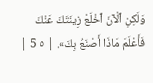وَلَكِنِ ٱلْآنَ ٱخْلَعْ زِينَتَكَ عَنْكَ فَأَعْلَمَ مَاذَا أَصْنَعُ بِكَ». | ٥ 5 |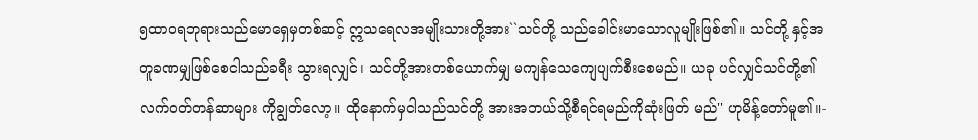၅ထာဝရဘုရားသည်မောရှေမှတစ်ဆင့် ဣသရေလအမျိုးသားတို့အား``သင်တို့ သည်ခေါင်းမာသောလူမျိုးဖြစ်၏။ သင်တို့ နှင့်အတူခဏမျှဖြစ်စေငါသည်ခရီး သွားရလျှင်၊ သင်တို့အားတစ်ယောက်မျှ မကျန်သေကျေပျက်စီးစေမည်။ ယခု ပင်လျှင်သင်တို့၏လက်ဝတ်တန်ဆာများ ကိုချွတ်လော့။ ထိုနောက်မှငါသည်သင်တို့ အားအဘယ်သို့စီရင်ရမည်ကိုဆုံးဖြတ် မည်'' ဟုမိန့်တော်မူ၏။-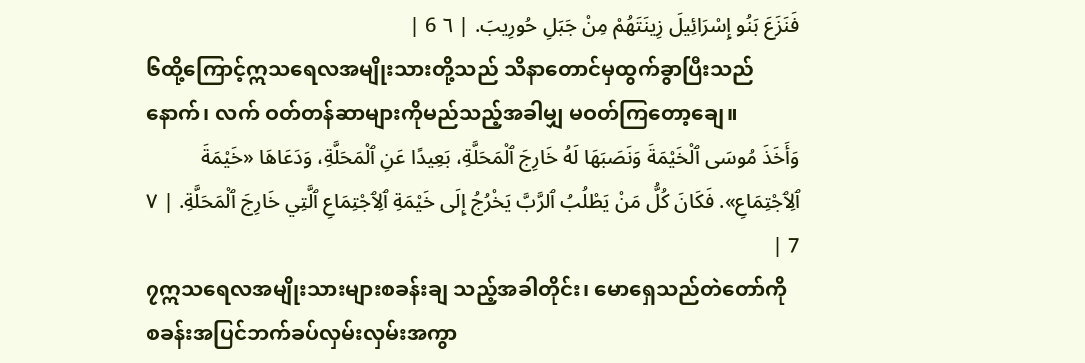فَنَزَعَ بَنُو إِسْرَائِيلَ زِينَتَهُمْ مِنْ جَبَلِ حُورِيبَ. | ٦ 6 |
၆ထို့ကြောင့်ဣသရေလအမျိုးသားတို့သည် သိနာတောင်မှထွက်ခွာပြီးသည်နောက်၊ လက် ဝတ်တန်ဆာများကိုမည်သည့်အခါမျှ မဝတ်ကြတော့ချေ။
وَأَخَذَ مُوسَى ٱلْخَيْمَةَ وَنَصَبَهَا لَهُ خَارِجَ ٱلْمَحَلَّةِ، بَعِيدًا عَنِ ٱلْمَحَلَّةِ، وَدَعَاهَا «خَيْمَةَ ٱلِٱجْتِمَاعِ». فَكَانَ كُلُّ مَنْ يَطْلُبُ ٱلرَّبَّ يَخْرُجُ إِلَى خَيْمَةِ ٱلِٱجْتِمَاعِ ٱلَّتِي خَارِجَ ٱلْمَحَلَّةِ. | ٧ 7 |
၇ဣသရေလအမျိုးသားများစခန်းချ သည့်အခါတိုင်း၊ မောရှေသည်တဲတော်ကို စခန်းအပြင်ဘက်ခပ်လှမ်းလှမ်းအကွာ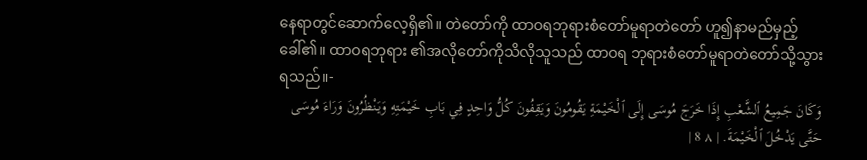နေရာတွင်ဆောက်လေ့ရှိ၏။ တဲတော်ကို ထာဝရဘုရားစံတော်မူရာတဲတော် ဟူ၍နာမည်မှည့်ခေါ်၏။ ထာဝရဘုရား ၏အလိုတော်ကိုသိလိုသူသည် ထာဝရ ဘုရားစံတော်မူရာတဲတော်သို့သွား ရသည်။-
وَكَانَ جَمِيعُ ٱلشَّعْبِ إِذَا خَرَجَ مُوسَى إِلَى ٱلْخَيْمَةِ يَقُومُونَ وَيَقِفُونَ كُلُّ وَاحِدٍ فِي بَابِ خَيْمَتِهِ وَيَنْظُرُونَ وَرَاءَ مُوسَى حَتَّى يَدْخُلَ ٱلْخَيْمَةَ. | ٨ 8 |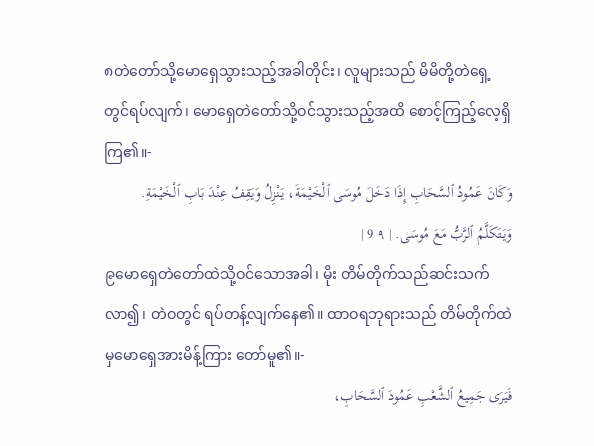၈တဲတော်သို့မောရှေသွားသည့်အခါတိုင်း၊ လူများသည် မိမိတို့တဲရှေ့တွင်ရပ်လျက်၊ မောရှေတဲတော်သို့ဝင်သွားသည့်အထိ စောင့်ကြည့်လေ့ရှိကြ၏။-
وَكَانَ عَمُودُ ٱلسَّحَابِ إِذَا دَخَلَ مُوسَى ٱلْخَيْمَةَ، يَنْزِلُ وَيَقِفُ عِنْدَ بَابِ ٱلْخَيْمَةِ. وَيَتَكَلَّمُ ٱلرَّبُّ مَعَ مُوسَى. | ٩ 9 |
၉မောရှေတဲတော်ထဲသို့ဝင်သောအခါ၊ မိုး တိမ်တိုက်သည်ဆင်းသက်လာ၍၊ တဲဝတွင် ရပ်တန့်လျက်နေ၏။ ထာဝရဘုရားသည် တိမ်တိုက်ထဲမှမောရှေအားမိန့်ကြား တော်မူ၏။-
فَيَرَى جَمِيعُ ٱلشَّعْبِ عَمُودَ ٱلسَّحَابِ،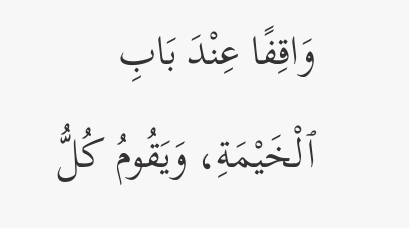وَاقِفًا عِنْدَ بَابِ ٱلْخَيْمَةِ، وَيَقُومُ كُلُّ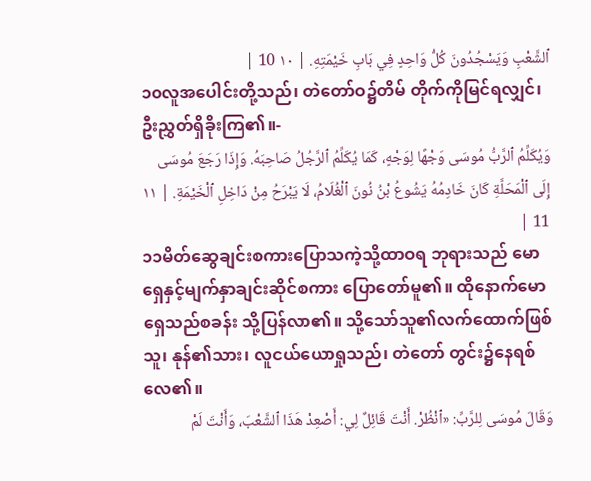ٱلشَّعْبِ وَيَسْجُدُونَ كُلُّ وَاحِدٍ فِي بَابِ خَيْمَتِهِ. | ١٠ 10 |
၁၀လူအပေါင်းတို့သည်၊ တဲတော်ဝ၌တိမ် တိုက်ကိုမြင်ရလျှင်၊ ဦးညွှတ်ရှိခိုးကြ၏။-
وَيُكَلِّمُ ٱلرَّبُّ مُوسَى وَجْهًا لِوَجْهٍ، كَمَا يُكَلِّمُ ٱلرَّجُلُ صَاحِبَهُ. وَإِذَا رَجَعَ مُوسَى إِلَى ٱلْمَحَلَّةِ كَانَ خَادِمُهُ يَشُوعُ بْنُ نُونَ ٱلْغُلَامُ، لَا يَبْرَحُ مِنْ دَاخِلِ ٱلْخَيْمَةِ. | ١١ 11 |
၁၁မိတ်ဆွေချင်းစကားပြောသကဲ့သို့ထာဝရ ဘုရားသည် မောရှေနှင့်မျက်နှာချင်းဆိုင်စကား ပြောတော်မူ၏။ ထိုနောက်မောရှေသည်စခန်း သို့ပြန်လာ၏။ သို့သော်သူ၏လက်ထောက်ဖြစ် သူ၊ နုန်၏သား၊ လူငယ်ယောရှုသည်၊ တဲတော် တွင်း၌နေရစ်လေ၏။
وَقَالَ مُوسَى لِلرَّبِّ: «ٱنْظُرْ. أَنْتَ قَائِلٌ لِي: أَصْعِدْ هَذَا ٱلشَّعْبَ، وَأَنْتَ لَمْ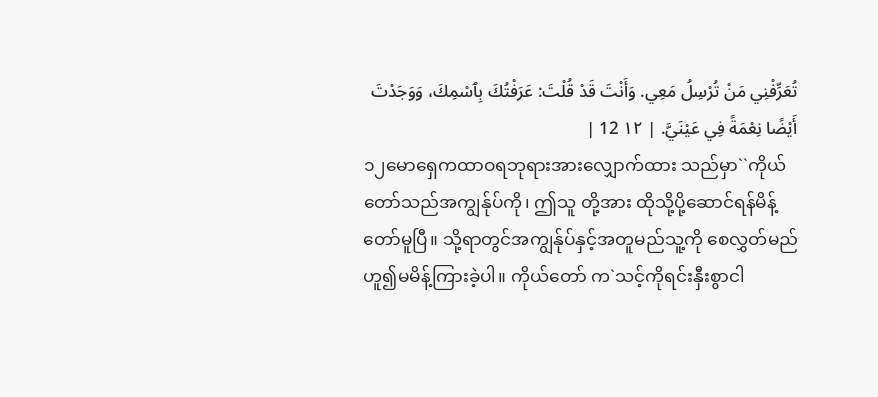تُعَرِّفْنِي مَنْ تُرْسِلُ مَعِي. وَأَنْتَ قَدْ قُلْتَ: عَرَفْتُكَ بِٱسْمِكَ، وَوَجَدْتَ أَيْضًا نِعْمَةً فِي عَيْنَيَّ. | ١٢ 12 |
၁၂မောရှေကထာဝရဘုရားအားလျှောက်ထား သည်မှာ``ကိုယ်တော်သည်အကျွန်ုပ်ကို၊ ဤသူ တို့အား ထိုသို့ပို့ဆောင်ရန်မိန့်တော်မူပြီ။ သို့ရာတွင်အကျွန်ုပ်နှင့်အတူမည်သူ့ကို စေလွှတ်မည်ဟူ၍မမိန့်ကြားခဲ့ပါ။ ကိုယ်တော် က`သင့်ကိုရင်းနှီးစွာငါ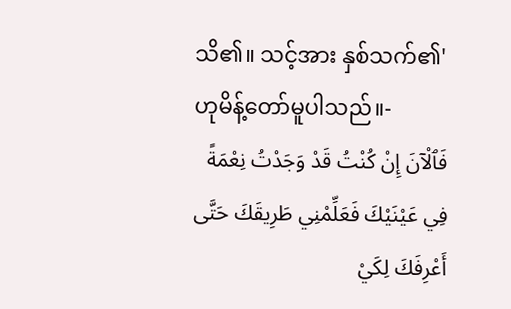သိ၏။ သင့်အား နှစ်သက်၏' ဟုမိန့်တော်မူပါသည်။-
فَٱلْآنَ إِنْ كُنْتُ قَدْ وَجَدْتُ نِعْمَةً فِي عَيْنَيْكَ فَعَلِّمْنِي طَرِيقَكَ حَتَّى أَعْرِفَكَ لِكَيْ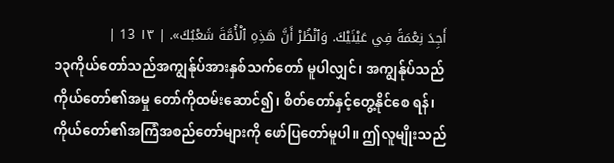أَجِدَ نِعْمَةً فِي عَيْنَيْكَ. وَٱنْظُرْ أَنَّ هَذِهِ ٱلْأُمَّةَ شَعْبُكَ». | ١٣ 13 |
၁၃ကိုယ်တော်သည်အကျွန်ုပ်အားနှစ်သက်တော် မူပါလျှင်၊ အကျွန်ုပ်သည်ကိုယ်တော်၏အမှု တော်ကိုထမ်းဆောင်၍၊ စိတ်တော်နှင့်တွေ့နိုင်စေ ရန်၊ ကိုယ်တော်၏အကြံအစည်တော်များကို ဖော်ပြတော်မူပါ။ ဤလူမျိုးသည်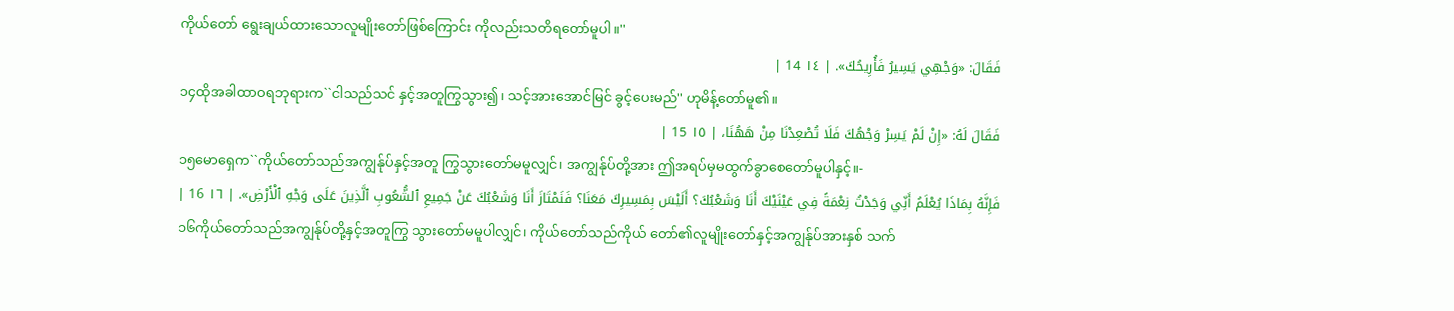ကိုယ်တော် ရွေးချယ်ထားသောလူမျိုးတော်ဖြစ်ကြောင်း ကိုလည်းသတိရတော်မူပါ။''
فَقَالَ: «وَجْهِي يَسِيرُ فَأُرِيحُكَ». | ١٤ 14 |
၁၄ထိုအခါထာဝရဘုရားက``ငါသည်သင် နှင့်အတူကြွသွား၍၊ သင့်အားအောင်မြင် ခွင့်ပေးမည်'' ဟုမိန့်တော်မူ၏။
فَقَالَ لَهُ: «إِنْ لَمْ يَسِرْ وَجْهُكَ فَلَا تُصْعِدْنَا مِنْ هَهُنَا، | ١٥ 15 |
၁၅မောရှေက``ကိုယ်တော်သည်အကျွန်ုပ်နှင့်အတူ ကြွသွားတော်မမူလျှင်၊ အကျွန်ုပ်တို့အား ဤအရပ်မှမထွက်ခွာစေတော်မူပါနှင့်။-
فَإِنَّهُ بِمَاذَا يُعْلَمُ أَنِّي وَجَدْتُ نِعْمَةً فِي عَيْنَيْكَ أَنَا وَشَعْبُكَ؟ أَلَيْسَ بِمَسِيرِكَ مَعَنَا؟ فَنَمْتَازَ أَنَا وَشَعْبُكَ عَنْ جَمِيعِ ٱلشُّعُوبِ ٱلَّذِينَ عَلَى وَجْهِ ٱلْأَرْضِ». | ١٦ 16 |
၁၆ကိုယ်တော်သည်အကျွန်ုပ်တို့နှင့်အတူကြွ သွားတော်မမူပါလျှင်၊ ကိုယ်တော်သည်ကိုယ် တော်၏လူမျိုးတော်နှင့်အကျွန်ုပ်အားနှစ် သက်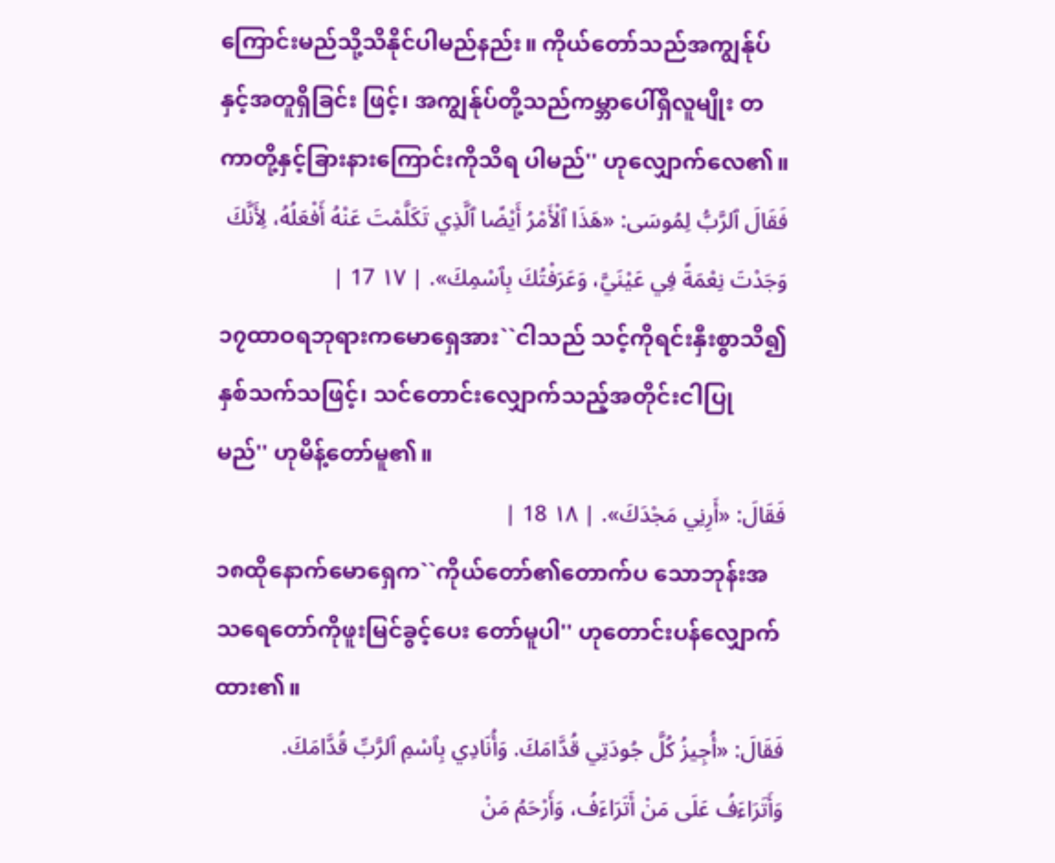ကြောင်းမည်သို့သိနိုင်ပါမည်နည်း။ ကိုယ်တော်သည်အကျွန်ုပ်နှင့်အတူရှိခြင်း ဖြင့်၊ အကျွန်ုပ်တို့သည်ကမ္ဘာပေါ်ရှိလူမျိုး တကာတို့နှင့်ခြားနားကြောင်းကိုသိရ ပါမည်'' ဟုလျှောက်လေ၏။
فَقَالَ ٱلرَّبُّ لِمُوسَى: «هَذَا ٱلْأَمْرُ أَيْضًا ٱلَّذِي تَكَلَّمْتَ عَنْهُ أَفْعَلُهُ، لِأَنَّكَ وَجَدْتَ نِعْمَةً فِي عَيْنَيَّ، وَعَرَفْتُكَ بِٱسْمِكَ». | ١٧ 17 |
၁၇ထာဝရဘုရားကမောရှေအား``ငါသည် သင့်ကိုရင်းနှီးစွာသိ၍နှစ်သက်သဖြင့်၊ သင်တောင်းလျှောက်သည့်အတိုင်းငါပြု မည်'' ဟုမိန့်တော်မူ၏။
فَقَالَ: «أَرِنِي مَجْدَكَ». | ١٨ 18 |
၁၈ထိုနောက်မောရှေက``ကိုယ်တော်၏တောက်ပ သောဘုန်းအသရေတော်ကိုဖူးမြင်ခွင့်ပေး တော်မူပါ'' ဟုတောင်းပန်လျှောက်ထား၏။
فَقَالَ: «أُجِيزُ كُلَّ جُودَتِي قُدَّامَكَ. وَأُنَادِي بِٱسْمِ ٱلرَّبِّ قُدَّامَكَ. وَأَتَرَاءَفُ عَلَى مَنْ أَتَرَاءَفُ، وَأَرْحَمُ مَنْ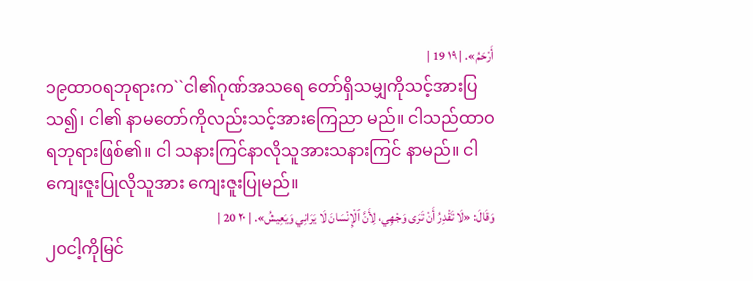أَرْحَمُ». | ١٩ 19 |
၁၉ထာဝရဘုရားက``ငါ၏ဂုဏ်အသရေ တော်ရှိသမျှကိုသင့်အားပြသ၍၊ ငါ၏ နာမတော်ကိုလည်းသင့်အားကြေညာ မည်။ ငါသည်ထာဝရဘုရားဖြစ်၏။ ငါ သနားကြင်နာလိုသူအားသနားကြင် နာမည်။ ငါကျေးဇူးပြုလိုသူအား ကျေးဇူးပြုမည်။
وَقَالَ: «لَا تَقْدِرُ أَنْ تَرَى وَجْهِي، لِأَنَّ ٱلْإِنْسَانَ لَا يَرَانِي وَيَعِيشُ». | ٢٠ 20 |
၂၀ငါ့ကိုမြင်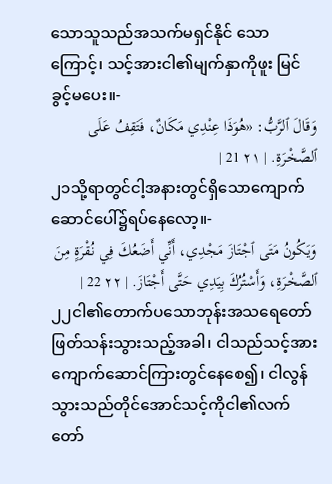သောသူသည်အသက်မရှင်နိုင် သောကြောင့်၊ သင့်အားငါ၏မျက်နှာကိုဖူး မြင်ခွင့်မပေး။-
وَقَالَ ٱلرَّبُّ: «هُوَذَا عِنْدِي مَكَانٌ، فَتَقِفُ عَلَى ٱلصَّخْرَةِ. | ٢١ 21 |
၂၁သို့ရာတွင်ငါ့အနားတွင်ရှိသောကျောက် ဆောင်ပေါ်၌ရပ်နေလော့။-
وَيَكُونُ مَتَى ٱجْتَازَ مَجْدِي، أَنِّي أَضَعُكَ فِي نُقْرَةٍ مِنَ ٱلصَّخْرَةِ، وَأَسْتُرُكَ بِيَدِي حَتَّى أَجْتَازَ. | ٢٢ 22 |
၂၂ငါ၏တောက်ပသောဘုန်းအသရေတော် ဖြတ်သန်းသွားသည့်အခါ၊ ငါသည်သင့်အား ကျောက်ဆောင်ကြားတွင်နေစေ၍၊ ငါလွန် သွားသည်တိုင်အောင်သင့်ကိုငါ၏လက် တော်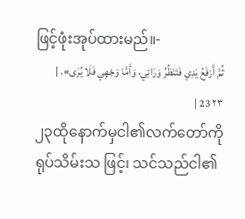ဖြင့်ဖုံးအုပ်ထားမည်။-
ثُمَّ أَرْفَعُ يَدِي فَتَنْظُرُ وَرَائِي، وَأَمَّا وَجْهِي فَلَا يُرَى». | ٢٣ 23 |
၂၃ထိုနောက်မှငါ၏လက်တော်ကိုရုပ်သိမ်းသ ဖြင့်၊ သင်သည်ငါ၏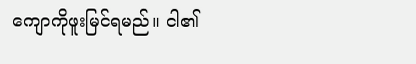ကျောကိုဖူးမြင်ရမည်။ ငါ၏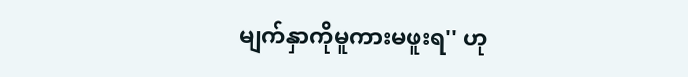မျက်နှာကိုမူကားမဖူးရ'' ဟု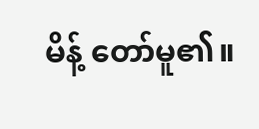မိန့် တော်မူ၏။